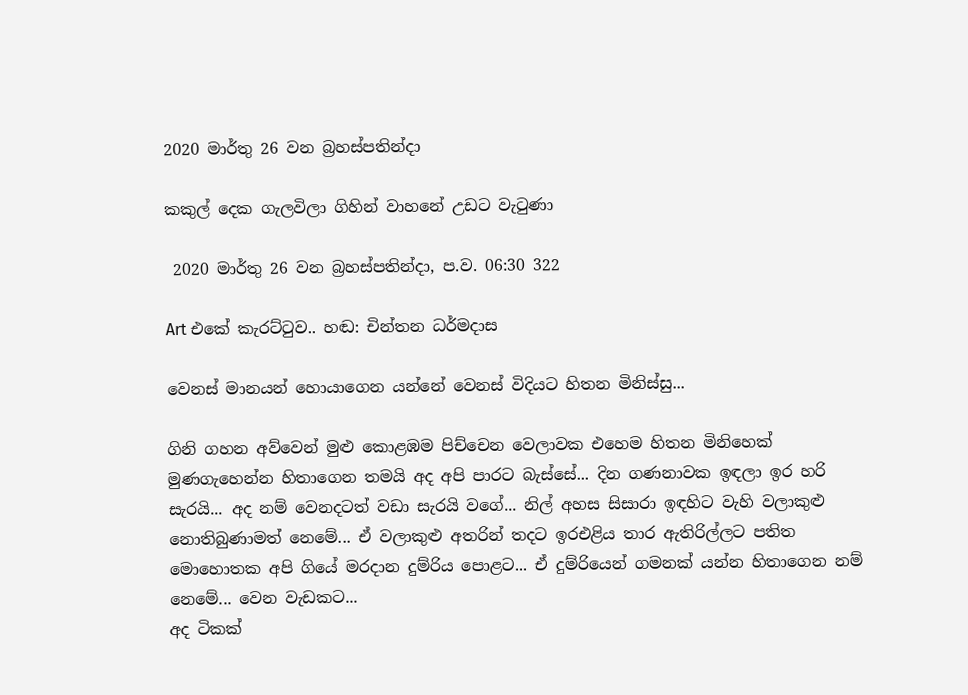2020 මාර්තු 26 වන බ්‍රහස්පතින්දා

කකුල් දෙක ගැලවිලා ගිහින් වාහනේ උඩට වැටුණා

 2020 මාර්තු 26 වන බ්‍රහස්පතින්දා, ප.ව. 06:30 322

Art එකේ කැරට්ටුව.. හඬ: චින්තන ධර්මදාස

වෙනස් මානයන් හොයාගෙන යන්නේ වෙනස් විදියට හිතන මිනිස්සු...

ගිනි ගහන අව්වෙන් මුළු කොළඹම පිච්චෙන වෙලාවක එහෙම හිතන මිනිහෙක් මුණගැහෙන්න හිතාගෙන තමයි අද අපි පාරට බැස්සේ... දින ගණනාවක ඉඳලා ඉර හරි සැරයි... අද නම් වෙනදටත් වඩා සැරයි වගේ... නිල් අහස සිසාරා ඉඳහිට වැහි වලාකුළු නොතිබුණාමත් නෙමේ... ඒ වලාකුළු අතරින් තදට ඉරඑළිය තාර ඇතිරිල්ලට පතිත මොහොතක අපි ගියේ මරදාන දුම්රිය පොළට... ඒ දුම්රියෙන් ගමනක් යන්න හිතාගෙන නම් නෙමේ... වෙන වැඩකට...
අද ටිකක්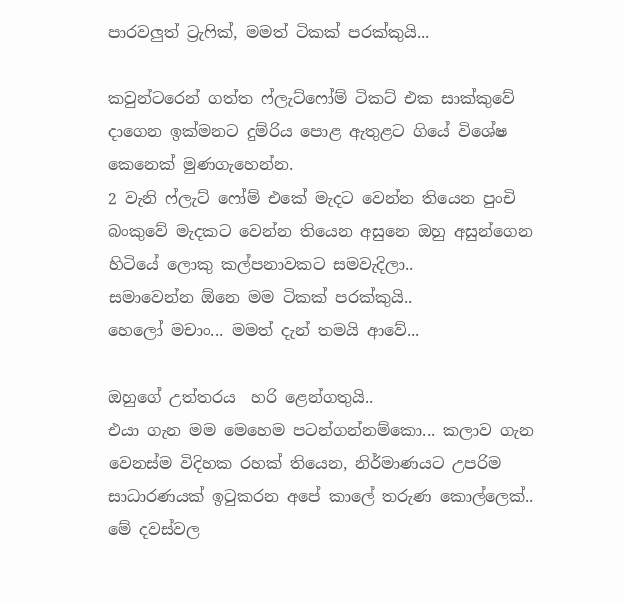පාරවලුත් ට්‍රැෆික්, මමත් ටිකක් පරක්කුයි...

කවුන්ටරෙන් ගත්ත ෆ්ලැට්ෆෝම් ටිකට් එක සාක්කුවේ දාගෙන ඉක්මනට දුම්රිය පොළ ඇතුළට ගියේ විශේෂ කෙනෙක් මුණගැහෙන්න.
2 වැනි ෆ්ලැට් ෆෝම් එකේ මැදට වෙන්න තියෙන පුංචි බංකුවේ මැදකට වෙන්න තියෙන අසුනෙ ඔහු අසුන්ගෙන හිටියේ ලොකු කල්පනාවකට සමවැදිලා..
සමාවෙන්න ඕනෙ මම ටිකක් පරක්කුයි..
හෙලෝ මචාං... මමත් දැන් තමයි ආවේ...

ඔහුගේ උත්තරය  හරි ළෙන්ගතුයි..
එයා ගැන මම මෙහෙම පටන්ගන්නම්කො... කලාව ගැන වෙනස්ම විදිහක රහක් තියෙන, නිර්මාණයට උපරිම සාධාරණයක් ඉටුකරන අපේ කාලේ තරුණ කොල්ලෙක්..  මේ දවස්වල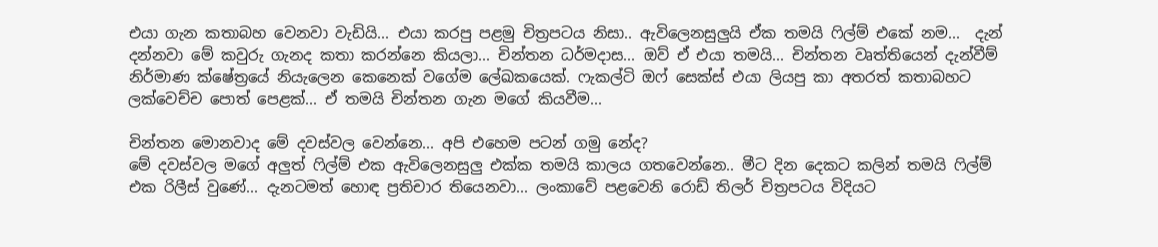එයා ගැන කතාබහ වෙනවා වැඩියි... එයා කරපු පළමු චිත්‍රපටය නිසා.. ඇවිලෙනසුලුයි ඒක තමයි ෆිල්ම් එකේ නම...  දැන් දන්නවා මේ කවුරු ගැනද කතා කරන්නෙ කියලා... චින්තන ධර්මදාස... ඔව් ඒ එයා තමයි... චින්තන වෘත්තියෙන් දැන්වීම් නිර්මාණ ක්ෂේත්‍රයේ නියැලෙන කෙනෙක් වගේම ලේඛකයෙක්. ෆැකල්ටි ඔෆ් සෙක්ස් එයා ලියපු කා අතරත් කතාබහට ලක්වෙච්ච පොත් පෙළක්... ඒ තමයි චින්තන ගැන මගේ කියවීම...

චින්තන මොනවාද මේ දවස්වල වෙන්නෙ... අපි එහෙම පටන් ගමු නේද?
මේ දවස්වල මගේ අලුත් ෆිල්ම් එක ඇවිලෙනසුලු එක්ක තමයි කාලය ගතවෙන්නෙ.. මීට දින දෙකට කලින් තමයි ෆිල්ම් එක රිලීස් වුණේ... දැනටමත් හොඳ ප්‍රතිචාර තියෙනවා... ලංකාවේ පළවෙනි රොඩ් තිලර් චිත්‍රපටය විදියට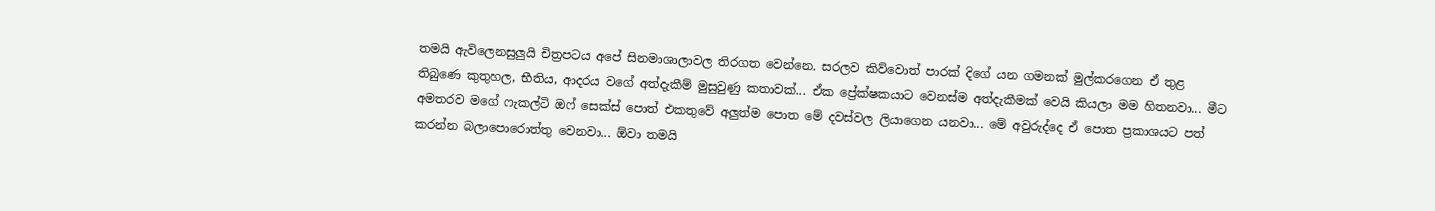තමයි ඇවිලෙනසුලුයි චිත්‍රපටය අපේ සිනමාශාලාවල තිරගත වෙන්නෙ. සරලව කිව්වොත් පාරක් දිගේ යන ගමනක් මුල්කරගෙන ඒ තුළ තිබුණෙ කුතුහල, භීතිය, ආදරය වගේ අත්දැකීම් මුසුවුණු කතාවක්... ඒක ප්‍රේක්ෂකයාට වෙනස්ම අත්දැකීමක් වෙයි කියලා මම හිතනවා... මීට අමතරව මගේ ෆැකල්ටි ඔෆ් සෙක්ස් පොත් එකතුවේ අලුත්ම පොත මේ දවස්වල ලියාගෙන යනවා... මේ අවුරුද්දෙ ඒ පොත ප්‍රකාශයට පත් කරන්න බලාපොරොත්තු වෙනවා... ඕවා තමයි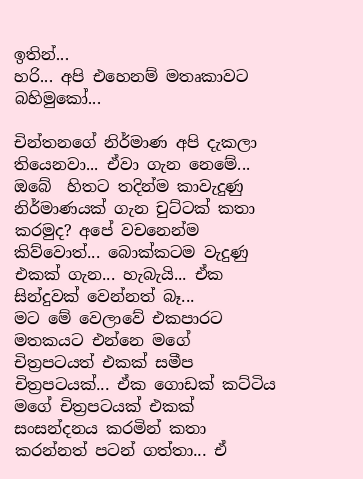ඉතින්...
හරි... අපි එහෙනම් මතෘකාවට බහිමුකෝ...

චින්තනගේ නිර්මාණ අපි දැකලා තියෙනවා... ඒවා ගැන නෙමේ... ඔබේ  හිතට තදින්ම කාවැදුණු නිර්මාණයක් ගැන චුට්ටක් කතා කරමුද? අපේ වචනෙන්ම කිව්වොත්... බොක්කටම වැදුණු එකක් ගැන... හැබැයි... ඒක සින්දුවක් වෙන්නත් බෑ...
මට මේ වෙලාවේ එකපාරට මතකයට එන්නෙ මගේ චිත්‍රපටයත් එකක් සමීප චිත්‍රපටයක්... ඒක ගොඩක් කට්ටිය මගේ චිත්‍රපටයක් එකක් සංසන්දනය කරමින් කතා කරන්නත් පටන් ගත්තා... ඒ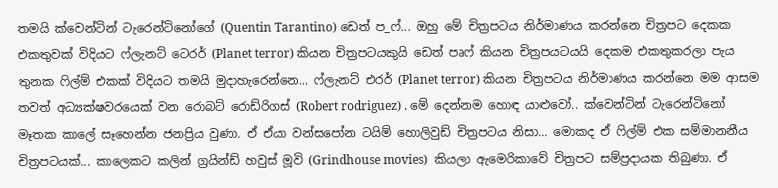තමයි ක්වෙන්ටින් ටැරෙන්ටිනෝගේ (Quentin Tarantino) ඩෙත් ප_ෆ්... ඔහු මේ චිත්‍රපටය නිර්මාණය කරන්නෙ චිත්‍රපට දෙකක එකතුවක් විදියට ෆ්ලැනට් ටෙරර් (Planet terror) කියන චිත්‍රපටයකුයි ඩෙත් පෘෆ් කියන චිත්‍රපයටයයි දෙකම එකතුකරලා පැය තුනක ෆිල්ම් එකක් විදියට තමයි මුදාහැරෙන්නෙ... ෆ්ලැනට් එරර් (Planet terror) කියන චිත්‍රපටය නිර්මාණය කරන්නෙ මම ආසම තවත් අධ්‍යක්ෂවරයෙක් වන රොබට් රොඩ්රිගස් (Robert rodriguez) . මේ දෙන්නම හොඳ යාළුවෝ.. ක්වෙන්ටින් ටැරෙන්ටිනෝ මෑතක කාලේ සෑහෙන්න ජනප්‍රිය වුණා. ඒ ඒයා වන්සපෝන ටයිම් හොලිවුඩ් චිත්‍රපටය නිසා... මොකද ඒ ෆිල්ම් එක සම්මානනීය චිත්‍රපටයක්... කාලෙකට කලින් ග්‍රයින්ඩ් හවුස් මූවි (Grindhouse movies)  කියලා ඇමෙරිකාවේ චිත්‍රපට සම්ප්‍රදායක තිබුණා. ඒ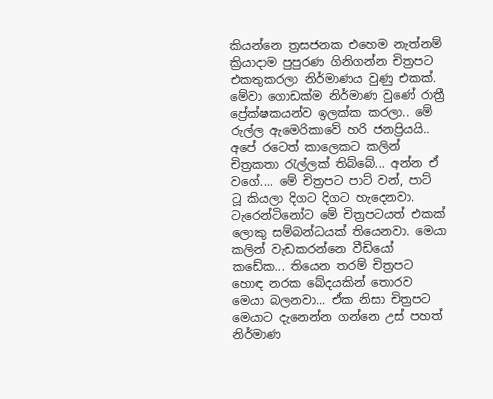කියන්නෙ ත්‍රසජනක එහෙම නැත්නම් ක්‍රියාදාම පුපුරණ ගිනිගන්න චිත්‍රපට එකතුකරලා නිර්මාණය වුණු එකක්. මේවා ගොඩක්ම නිර්මාණ වුණේ රාත්‍රී ප්‍රේක්ෂකයන්ව ඉලක්ක කරලා.. මේ රුල්ල ඇමෙරිකාවේ හරි ජනප්‍රියයි.. අපේ රටෙත් කාලෙකට කලින් චිත්‍රකතා රැල්ලක් තිබ්බේ... අන්න ඒ වගේ.... මේ චිත්‍රපට පාට් වන්, පාට් ටූ කියලා දිගට දිගට හැදෙනවා. ටැරෙන්ටිනෝට මේ චිත්‍රපටයත් එකක් ලොකු සම්බන්ධයක් තියෙනවා. මෙයා කලින් වැඩකරන්නෙ වීඩියෝ කඩේක... තියෙන තරම් චිත්‍රපට හොඳ නරක බේදයකින් තොරව මෙයා බලනවා... ඒක නිසා චිත්‍රපට මෙයාට දැනෙන්න ගන්නෙ උස් පහත් නිර්මාණ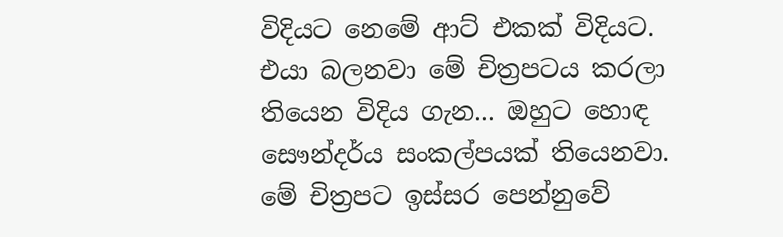විදියට නෙමේ ආට් එකක් විදියට. එයා බලනවා මේ චිත්‍රපටය කරලා තියෙන විදිය ගැන... ඔහුට හොඳ සෞන්දර්ය සංකල්පයක් තියෙනවා. මේ චිත්‍රපට ඉස්සර පෙන්නුවේ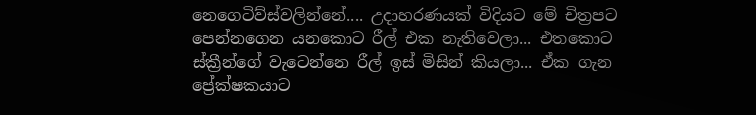නෙගෙටිව්ස්වලින්නේ.... උදාහරණයක් විදියට මේ චිත්‍රපට පෙන්නගෙන යනකොට රීල් එක නැතිවෙලා... එතකොට ස්ක්‍රීන්ගේ වැටෙන්නෙ රීල් ඉස් මිසින් කියලා... ඒක ගැන ප්‍රේක්ෂකයාට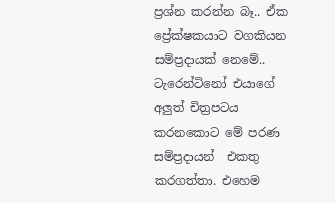ප්‍රශ්න කරන්න බෑ.. ඒක ප්‍රේක්ෂකයාට වගකියන සම්ප්‍රදායක් නෙමේ..  ටැරෙන්ටිනෝ එයාගේ අලුත් චිත්‍රපටය කරනකොට මේ පරණ සම්ප්‍රදායන්  එකතු කරගත්තා. එහෙම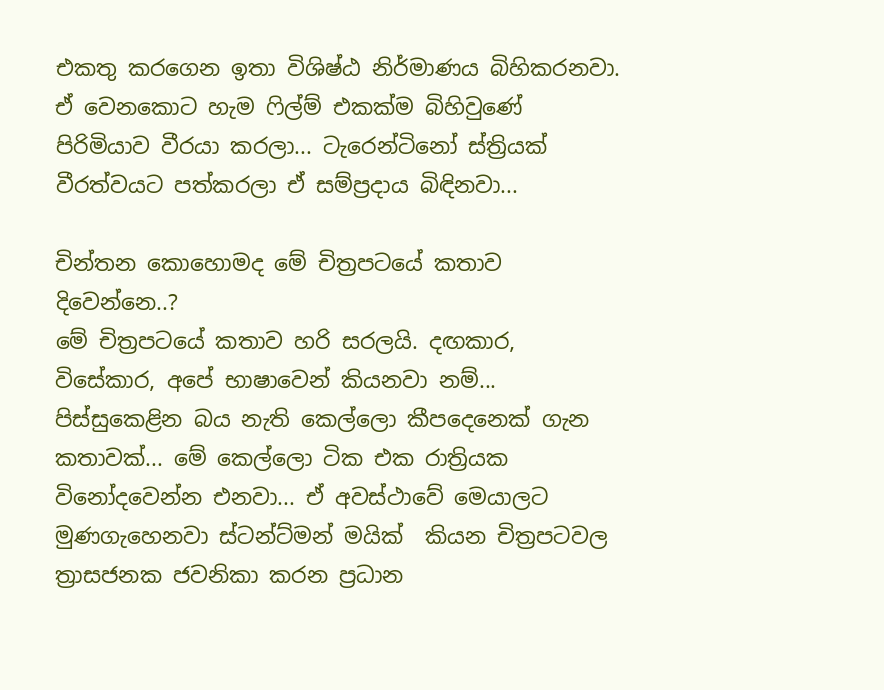එකතු කරගෙන ඉතා විශිෂ්ඨ නිර්මාණය බිහිකරනවා. ඒ වෙනකොට හැම ෆිල්ම් එකක්ම බිහිවුණේ පිරිමියාව වීරයා කරලා... ටැරෙන්ටිනෝ ස්ත්‍රියක් වීරත්වයට පත්කරලා ඒ සම්ප්‍රදාය බිඳිනවා...

චින්තන කොහොමද මේ චිත්‍රපටයේ කතාව දිවෙන්නෙ..?
මේ චිත්‍රපටයේ කතාව හරි සරලයි. දඟකාර, විසේකාර, අපේ භාෂාවෙන් කියනවා නම්... පිස්සුකෙළින බය නැති කෙල්ලො කීපදෙනෙක් ගැන කතාවක්... මේ කෙල්ලො ටික එක රාත්‍රියක විනෝදවෙන්න එනවා... ඒ අවස්ථාවේ මෙයාලට මුණගැහෙනවා ස්ටන්ට්මන් මයික්  කියන චිත්‍රපටවල ත්‍රාසජනක ජවනිකා කරන ප්‍රධාන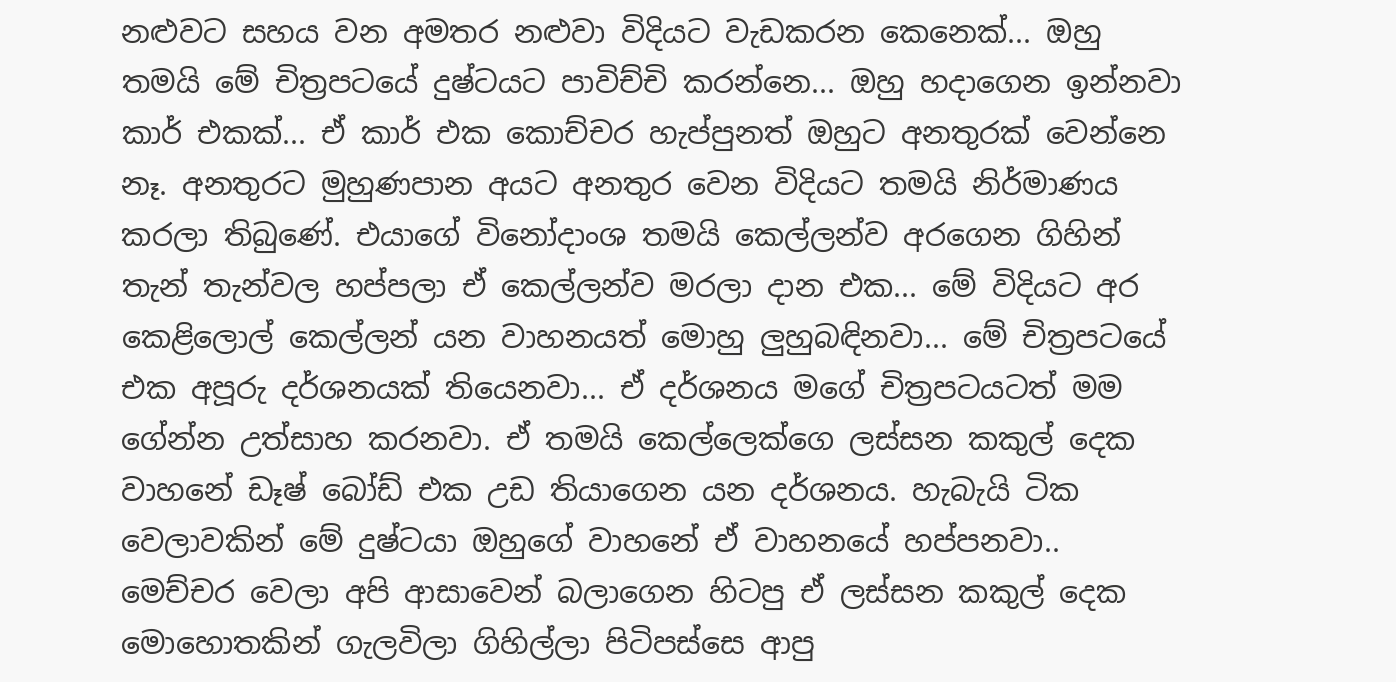නළුවට සහය වන අමතර නළුවා විදියට වැඩකරන කෙනෙක්... ඔහු තමයි මේ චිත්‍රපටයේ දුෂ්ටයට පාවිච්චි කරන්නෙ... ඔහු හදාගෙන ඉන්නවා කාර් එකක්... ඒ කාර් එක කොච්චර හැප්පුනත් ඔහුට අනතුරක් වෙන්නෙ නෑ. අනතුරට මුහුණපාන අයට අනතුර වෙන විදියට තමයි නිර්මාණය කරලා තිබුණේ. එයාගේ විනෝදාංශ තමයි කෙල්ලන්ව අරගෙන ගිහින් තැන් තැන්වල හප්පලා ඒ කෙල්ලන්ව මරලා දාන එක... මේ විදියට අර කෙළිලොල් කෙල්ලන් යන වාහනයත් මොහු ලුහුබඳිනවා... මේ චිත්‍රපටයේ එක අපූරු දර්ශනයක් තියෙනවා... ඒ දර්ශනය මගේ චිත්‍රපටයටත් මම ගේන්න උත්සාහ කරනවා. ඒ තමයි කෙල්ලෙක්ගෙ ලස්සන කකුල් දෙක වාහනේ ඩෑෂ් බෝඩ් එක උඩ තියාගෙන යන දර්ශනය. හැබැයි ටික වෙලාවකින් මේ දුෂ්ටයා ඔහුගේ වාහනේ ඒ වාහනයේ හප්පනවා.. මෙච්චර වෙලා අපි ආසාවෙන් බලාගෙන හිටපු ඒ ලස්සන කකුල් දෙක මොහොතකින් ගැලවිලා ගිහිල්ලා පිටිපස්සෙ ආපු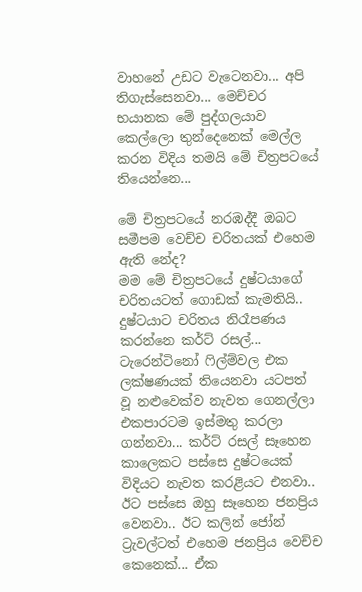වාහනේ උඩට වැටෙනවා... අපි තිගැස්සෙනවා... මෙච්චර භයානක මේ පුද්ගලයාව කෙල්ලො තුන්දෙනෙක් මෙල්ල කරන විදිය තමයි මේ චිත්‍රපටයේ තියෙන්නෙ...

මේ චිත්‍රපටයේ නරඹද්දී ඔබට සමීපම වෙච්ච චරිතයක් එහෙම ඇති නේද?
මම මේ චිත්‍රපටයේ දුෂ්ටයාගේ චරිතයටත් ගොඩක් කැමතියි.. දුෂ්ටයාට චරිතය නිරෑපණය කරන්නෙ කර්ට් රසල්... ටැරෙන්ටිනෝ ෆිල්ම්වල එක ලක්ෂණයක් තියෙනවා යටපත් වූ නළුවෙක්ව නැවත ගෙනල්ලා එකපාරටම ඉස්මතු කරලා ගන්නවා... කර්ට් රසල් සෑහෙන කාලෙකට පස්සෙ දුෂ්ටයෙක් විදියට නැවත කරළියට එනවා.. ඊට පස්සෙ ඔහු සෑහෙන ජනප්‍රිය වෙනවා.. ඊට කලින් ජෝන් ට්‍රැවල්ටත් එහෙම ජනප්‍රිය වෙච්ච කෙනෙක්... ඒක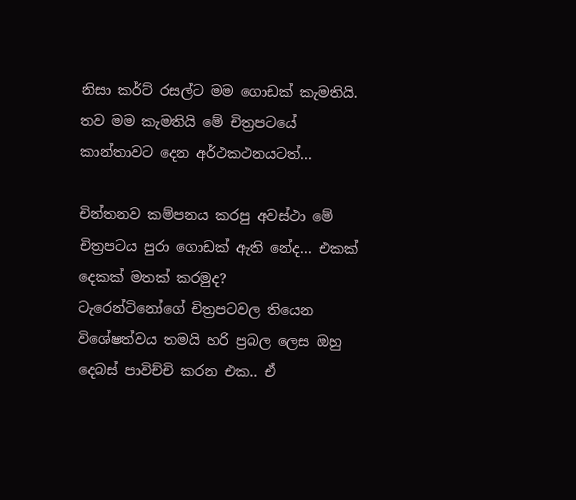නිසා කර්ට් රසල්ට මම ගොඩක් කැමතියි. තව මම කැමතියි මේ චිත්‍රපටයේ කාන්තාවට දෙන අර්ථකථනයටත්...

චින්තනව කම්පනය කරපු අවස්ථා මේ චිත්‍රපටය පුරා ගොඩක් ඇති නේද... එකක් දෙකක් මතක් කරමුද?
ටැරෙන්ටිනෝගේ චිත්‍රපටවල තියෙන විශේෂත්වය තමයි හරි ප්‍රබල ලෙස ඔහු දෙබස් පාවිච්චි කරන එක.. ඒ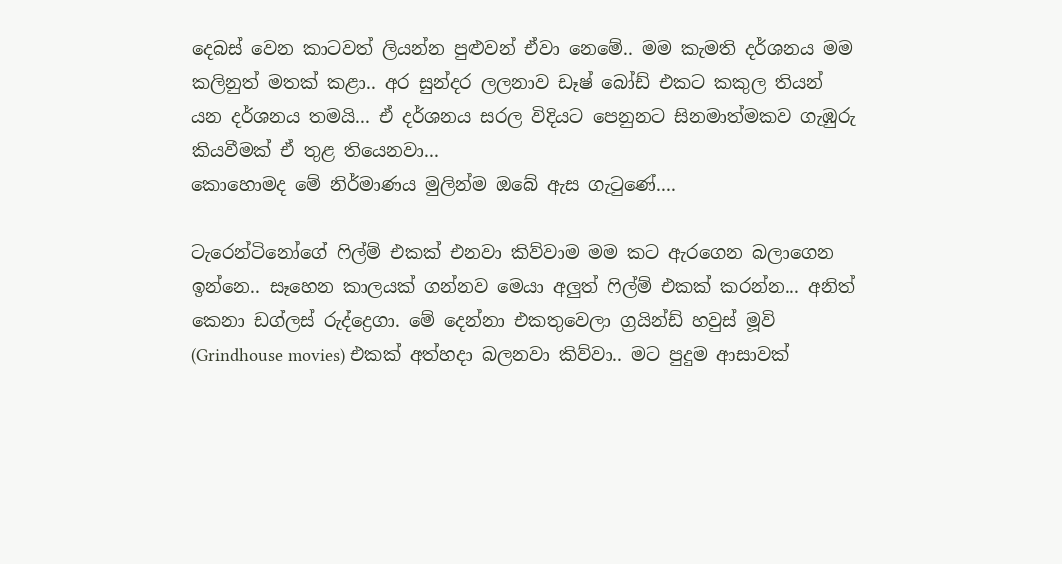දෙබස් වෙන කාටවත් ලියන්න පුළුවන් ඒවා නෙමේ.. මම කැමති දර්ශනය මම කලිනුත් මතක් කළා.. අර සුන්දර ලලනාව ඩෑෂ් බෝඩ් එකට කකුල තියන් යන දර්ශනය තමයි... ඒ දර්ශනය සරල විදියට පෙනුනට සිනමාත්මකව ගැඹුරු කියවීමක් ඒ තුළ තියෙනවා...
කොහොමද මේ නිර්මාණය මුලින්ම ඔබේ ඇස ගැටුණේ....

ටැරෙන්ටිනෝගේ ෆිල්ම් එකක් එනවා කිව්වාම මම කට ඇරගෙන බලාගෙන ඉන්නෙ.. සෑහෙන කාලයක් ගන්නව මෙයා අලුත් ෆිල්ම් එකක් කරන්න... අනිත් කෙනා ඩග්ලස් රුද්ද්‍රෙගා. මේ දෙන්නා එකතුවෙලා ග්‍රයින්ඩ් හවුස් මූවි (Grindhouse movies) එකක් අත්හදා බලනවා කිව්වා.. මට පුදුම ආසාවක්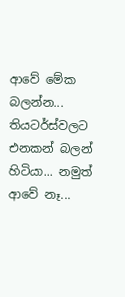ආවේ මේක බලන්න... තියටර්ස්වලට එනකන් බලන් හිටියා... නමුත් ආවේ නෑ...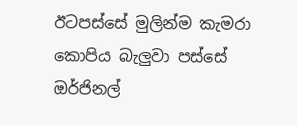ඊටපස්සේ මුලින්ම කැමරා කොපිය බැලුවා පස්සේ ඔර්ජිනල්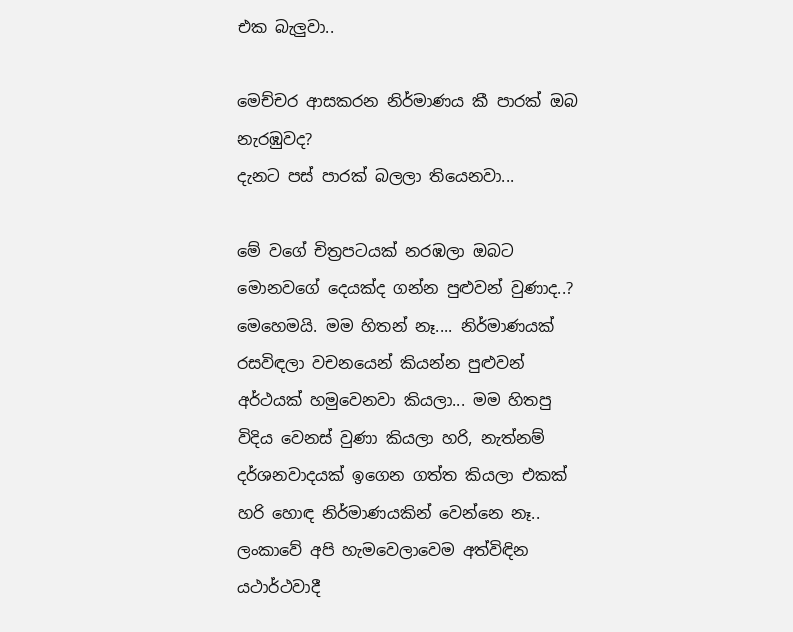එක බැලුවා..

මෙච්චර ආසකරන නිර්මාණය කී පාරක් ඔබ නැරඹුවද?
දැනට පස් පාරක් බලලා තියෙනවා...

මේ වගේ චිත්‍රපටයක් නරඹලා ඔබට මොනවගේ දෙයක්ද ගන්න පුළුවන් වුණාද..?
මෙහෙමයි. මම හිතන් නෑ.... නිර්මාණයක් රසවිඳලා වචනයෙන් කියන්න පුළුවන් අර්ථයක් හමුවෙනවා කියලා... මම හිතපු විදිය වෙනස් වුණා කියලා හරි, නැත්නම් දර්ශනවාදයක් ඉගෙන ගත්ත කියලා එකක් හරි හොඳ නිර්මාණයකින් වෙන්නෙ නෑ.. ලංකාවේ අපි හැමවෙලාවෙම අත්විඳින යථාර්ථවාදී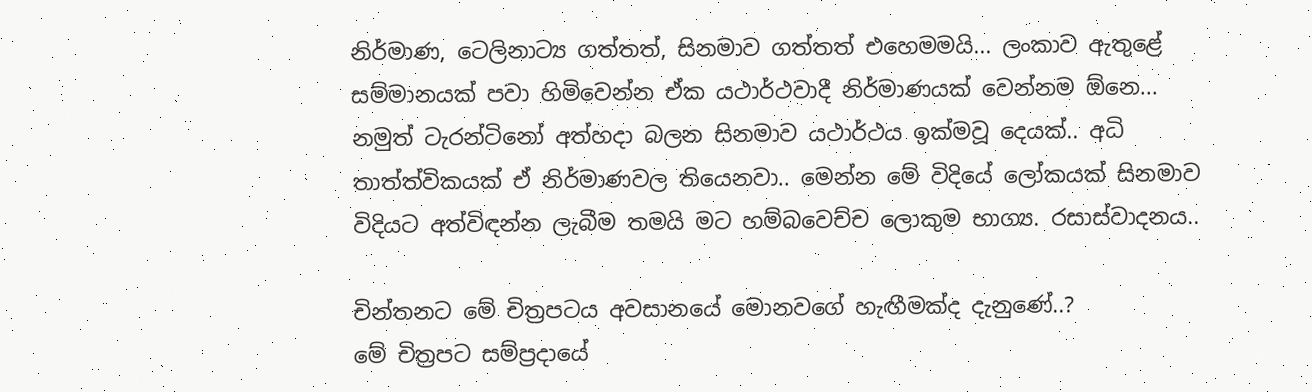නිර්මාණ, ටෙලිනාට්‍ය ගත්තත්, සිනමාව ගත්තත් එහෙමමයි... ලංකාව ඇතුළේ සම්මානයක් පවා හිමිවෙන්න ඒක යථාර්ථවාදී නිර්මාණයක් වෙන්නම ඕනෙ... නමුත් ටැරන්ටිනෝ අත්හදා බලන සිනමාව යථාර්ථය ඉක්මවූ දෙයක්.. අධි තාත්ත්විකයක් ඒ නිර්මාණවල තියෙනවා.. මෙන්න මේ විදියේ ලෝකයක් සිනමාව විදියට අත්විඳන්න ලැබීම තමයි මට හම්බවෙච්ච ලොකුම භාග්‍ය. රසාස්වාදනය..

චින්තනට මේ චිත්‍රපටය අවසානයේ මොනවගේ හැඟීමක්ද දැනුණේ..?
මේ චිත්‍රපට සම්ප්‍රදායේ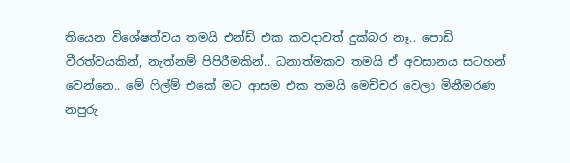තියෙන විශේෂත්වය තමයි එන්ඩ් එක කවදාවත් දුක්බර නෑ.. පොඩි වීරත්වයකින්, නැත්නම් පිපිරීමකින්.. ධනාත්මකව තමයි ඒ අවසානය සටහන් වෙන්නෙ.. මේ ෆිල්ම් එකේ මට ආසම එක තමයි මෙච්චර වෙලා මිනීමරණ නපුරු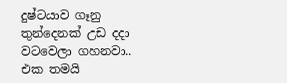දුෂ්ටයාව ගෑනු තුන්දෙනක් උඩ දදා වටවෙලා ගහනවා.. එක තමයි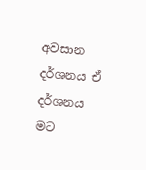අවසාන දර්ශනය ඒ දර්ශනය මට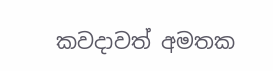කවදාවත් අමතක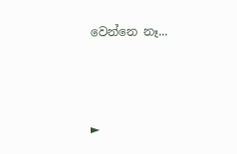වෙන්නෙ නෑ...



►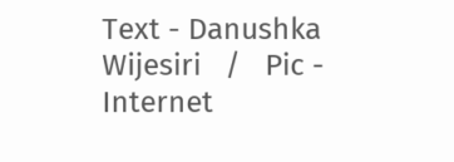Text - Danushka Wijesiri   /   Pic -  Internet